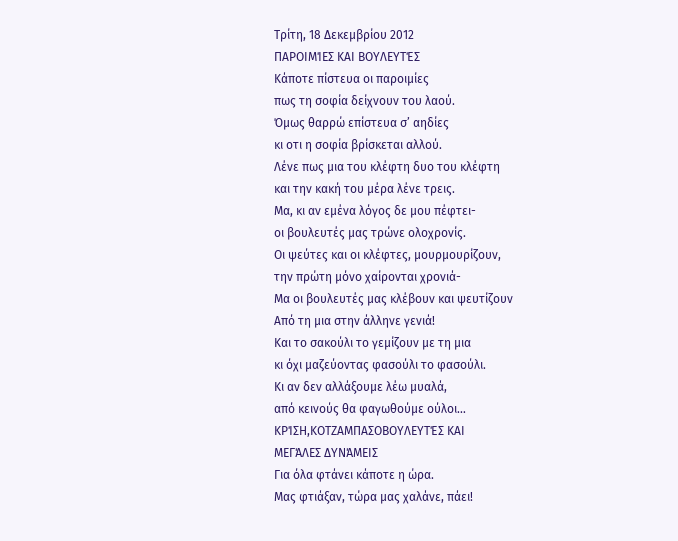Τρίτη, 18 Δεκεμβρίου 2012
ΠΑΡΟΙΜΊΕΣ ΚΑΙ ΒΟΥΛΕΥΤΈΣ
Κάποτε πίστευα οι παροιμίες
πως τη σοφία δείχνουν του λαού.
Όμως θαρρώ επίστευα σ’ αηδίες
κι οτι η σοφία βρίσκεται αλλού.
Λένε πως μια του κλέφτη δυο του κλέφτη
και την κακή του μέρα λένε τρεις.
Μα, κι αν εμένα λόγος δε μου πέφτει-
οι βουλευτές μας τρώνε ολοχρονίς.
Οι ψεύτες και οι κλέφτες, μουρμουρίζουν,
την πρώτη μόνο χαίρονται χρονιά-
Μα οι βουλευτές μας κλέβουν και ψευτίζουν
Από τη μια στην άλληνε γενιά!
Και το σακούλι το γεμίζουν με τη μια
κι όχι μαζεύοντας φασούλι το φασούλι.
Κι αν δεν αλλάξουμε λέω μυαλά,
από κεινούς θα φαγωθούμε ούλοι…
ΚΡΊΣΗ,ΚΟΤΖΑΜΠΑΣΟΒΟΥΛΕΥΤΈΣ ΚΑΙ
ΜΕΓΆΛΕΣ ΔΥΝΆΜΕΙΣ
Για όλα φτάνει κάποτε η ώρα.
Μας φτιάξαν, τώρα μας χαλάνε, πάει!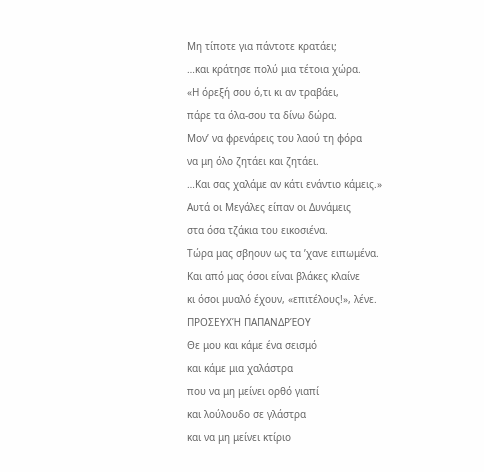Μη τίποτε για πάντοτε κρατάει;
…και κράτησε πολύ μια τέτοια χώρα.
«Η όρεξή σου ό,τι κι αν τραβάει,
πάρε τα όλα-σου τα δίνω δώρα.
Μον’ να φρενάρεις του λαού τη φόρα
να μη όλο ζητάει και ζητάει.
…Και σας χαλάμε αν κάτι ενάντιο κάμεις.»
Αυτά οι Μεγάλες είπαν οι Δυνάμεις
στα όσα τζάκια του εικοσιένα.
Τώρα μας σβηουν ως τα ’χανε ειπωμένα.
Και από μας όσοι είναι βλάκες κλαίνε
κι όσοι μυαλό έχουν, «επιτέλους!», λένε.
ΠΡΟΣΕΥΧΉ ΠΑΠΑΝΔΡΈΟΥ
Θε μου και κάμε ένα σεισμό
και κάμε μια χαλάστρα
που να μη μείνει ορθό γιαπί
και λούλουδο σε γλάστρα
και να μη μείνει κτίριο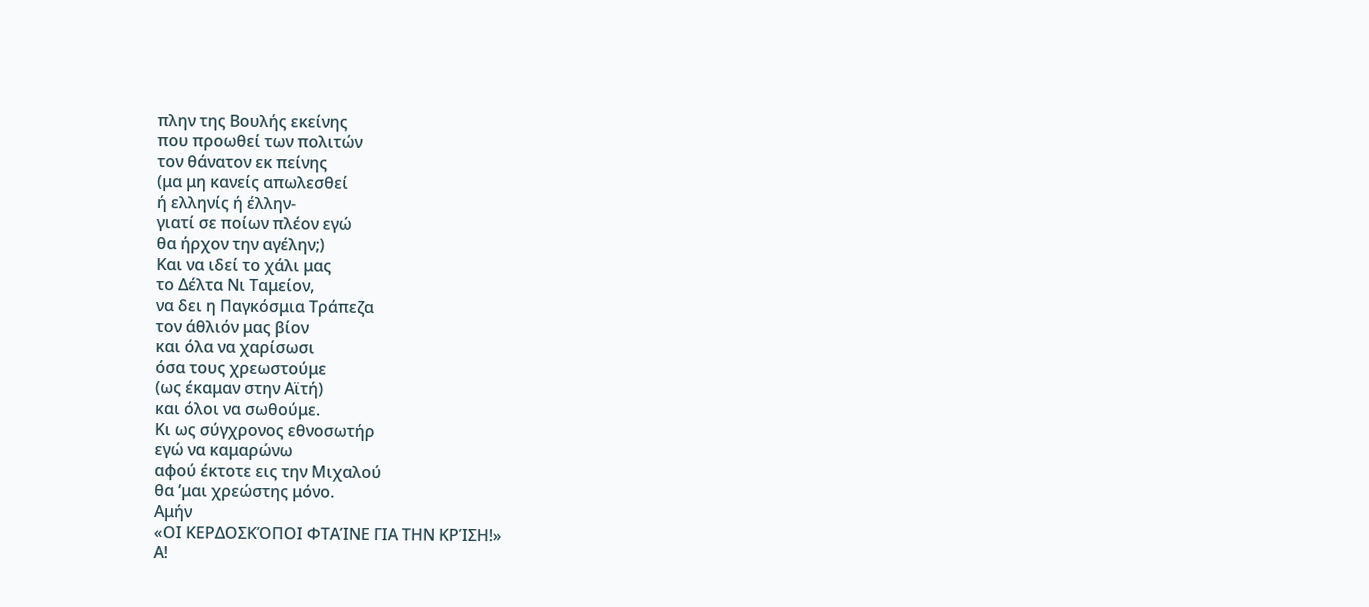πλην της Βουλής εκείνης
που προωθεί των πολιτών
τον θάνατον εκ πείνης
(μα μη κανείς απωλεσθεί
ή ελληνίς ή έλλην-
γιατί σε ποίων πλέον εγώ
θα ήρχον την αγέλην;)
Και να ιδεί το χάλι μας
το Δέλτα Νι Ταμείον,
να δει η Παγκόσμια Τράπεζα
τον άθλιόν μας βίον
και όλα να χαρίσωσι
όσα τους χρεωστούμε
(ως έκαμαν στην Αϊτή)
και όλοι να σωθούμε.
Κι ως σύγχρονος εθνοσωτήρ
εγώ να καμαρώνω
αφού έκτοτε εις την Μιχαλού
θα ’μαι χρεώστης μόνο.
Αμήν
«ΟΙ ΚΕΡΔΟΣΚΌΠΟΙ ΦΤΑΊΝΕ ΓΙΑ ΤΗΝ ΚΡΊΣΗ!»
Α!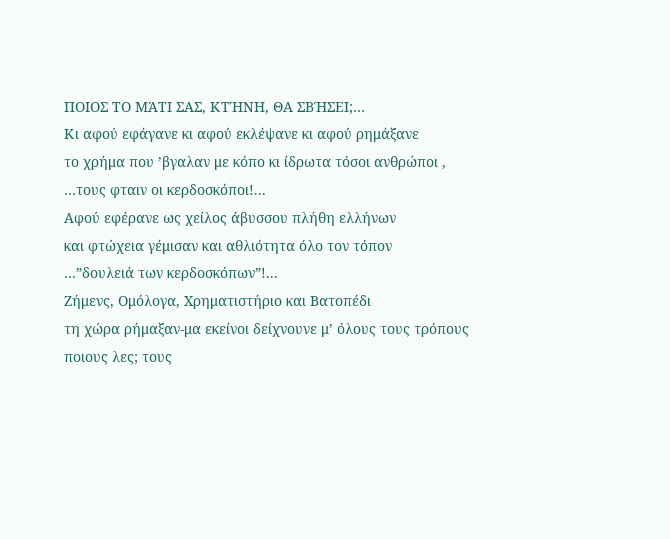ΠΟΙΟΣ ΤΟ ΜΆΤΙ ΣΑΣ, ΚΤΉΝΗ, ΘΑ ΣΒΉΣΕΙ;…
Κι αφού εφάγανε κι αφού εκλέψανε κι αφού ρημάξανε
το χρήμα που ’βγαλαν με κόπο κι ίδρωτα τόσοι ανθρώποι ,
…τους φταιν οι κερδοσκόποι!...
Αφού εφέρανε ως χείλος άβυσσου πλήθη ελλήνων
και φτώχεια γέμισαν και αθλιότητα όλο τον τόπον
…”δουλειά των κερδοσκόπων”!...
Ζήμενς, Ομόλογα, Χρηματιστήριο και Βατοπέδι
τη χώρα ρήμαξαν-μα εκείνοι δείχνουνε μ’ όλους τους τρόπους
ποιους λες; τους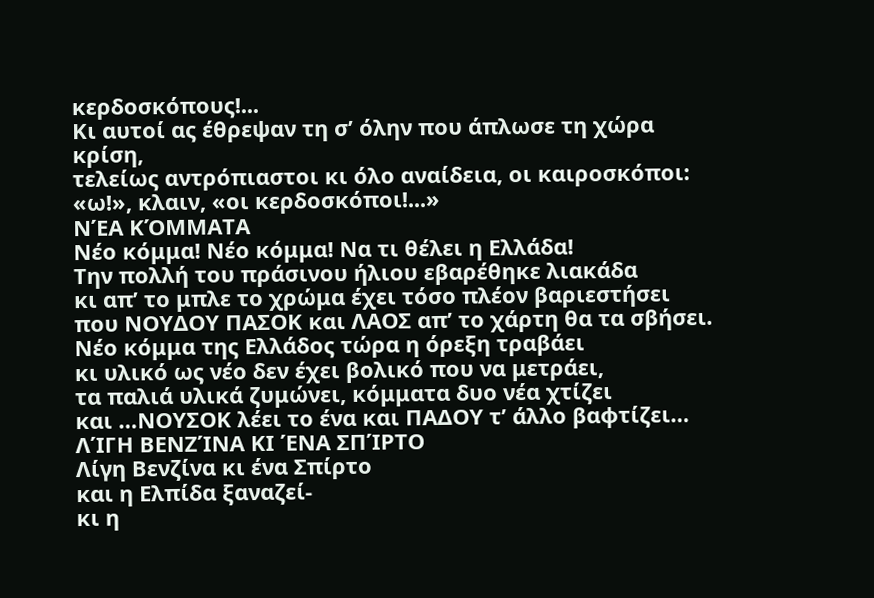κερδοσκόπους!...
Κι αυτοί ας έθρεψαν τη σ’ όλην που άπλωσε τη χώρα κρίση,
τελείως αντρόπιαστοι κι όλο αναίδεια, οι καιροσκόποι:
«ω!», κλαιν, «οι κερδοσκόποι!...»
ΝΈΑ ΚΌΜΜΑΤΑ
Νέο κόμμα! Νέο κόμμα! Να τι θέλει η Ελλάδα!
Την πολλή του πράσινου ήλιου εβαρέθηκε λιακάδα
κι απ’ το μπλε το χρώμα έχει τόσο πλέον βαριεστήσει
που ΝΟΥΔΟΥ ΠΑΣΟΚ και ΛΑΟΣ απ’ το χάρτη θα τα σβήσει.
Νέο κόμμα της Ελλάδος τώρα η όρεξη τραβάει
κι υλικό ως νέο δεν έχει βολικό που να μετράει,
τα παλιά υλικά ζυμώνει, κόμματα δυο νέα χτίζει
και …ΝΟΥΣΟΚ λέει το ένα και ΠΑΔΟΥ τ’ άλλο βαφτίζει…
ΛΊΓΗ ΒΕΝΖΊΝΑ ΚΙ ΈΝΑ ΣΠΊΡΤΟ
Λίγη Βενζίνα κι ένα Σπίρτο
και η Ελπίδα ξαναζεί-
κι η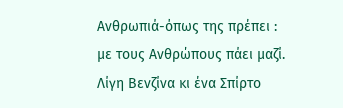Ανθρωπιά-όπως της πρέπει :
με τους Ανθρώπους πάει μαζί.
Λίγη Βενζίνα κι ένα Σπίρτο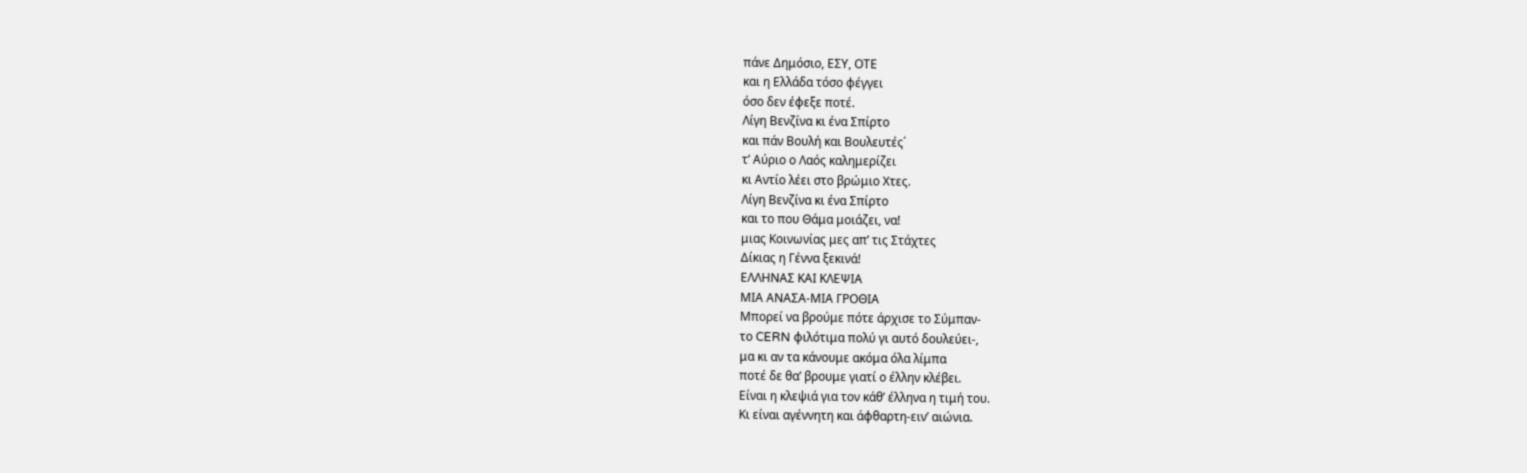πάνε Δημόσιο, ΕΣΥ, ΟΤΕ
και η Ελλάδα τόσο φέγγει
όσο δεν έφεξε ποτέ.
Λίγη Βενζίνα κι ένα Σπίρτο
και πάν Βουλή και Βουλευτές΄
τ’ Αύριο ο Λαός καλημερίζει
κι Αντίο λέει στο βρώμιο Χτες.
Λίγη Βενζίνα κι ένα Σπίρτο
και το που Θάμα μοιάζει, να!
μιας Κοινωνίας μες απ’ τις Στάχτες
Δίκιας η Γέννα ξεκινά!
ΕΛΛΗΝΑΣ ΚΑΙ ΚΛΕΨΙΑ
ΜΙΑ ΑΝΑΣΑ-ΜΙΑ ΓΡΟΘΙΑ
Μπορεί να βρούμε πότε άρχισε το Σύμπαν-
το CERN φιλότιμα πολύ γι αυτό δουλεύει-,
μα κι αν τα κάνουμε ακόμα όλα λίμπα
ποτέ δε θα’ βρουμε γιατί ο έλλην κλέβει.
Είναι η κλεψιά για τον κάθ’ έλληνα η τιμή του.
Κι είναι αγέννητη και άφθαρτη-ειν’ αιώνια.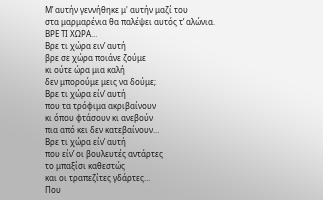Μ’ αυτήν γεννήθηκε μ' αυτήν μαζί του
στα μαρμαρένια θα παλέψει αυτός τ’ αλώνια.
ΒΡΕ ΤΙ ΧΩΡΑ…
Βρε τι χώρα ειν’ αυτή
βρε σε χώρα ποιάνε ζούμε
κι ούτε ώρα μια καλή
δεν μπορούμε μεις να δούμε;
Βρε τι χώρα είν’ αυτή
που τα τρόφιμα ακριβαίνουν
κι όπου φτάσουν κι ανεβούν
πια από κει δεν κατεβαίνουν…
Βρε τι χώρα είν’ αυτή
που είν’ οι βουλευτές αντάρτες
το μπαξίσι καθεστώς
και οι τραπεζίτες γδάρτες…
Που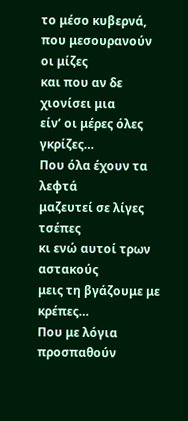το μέσο κυβερνά,
που μεσουρανούν οι μίζες
και που αν δε χιονίσει μια
είν’ οι μέρες όλες γκρίζες…
Που όλα έχουν τα λεφτά
μαζευτεί σε λίγες τσέπες
κι ενώ αυτοί τρων αστακούς
μεις τη βγάζουμε με κρέπες…
Που με λόγια προσπαθούν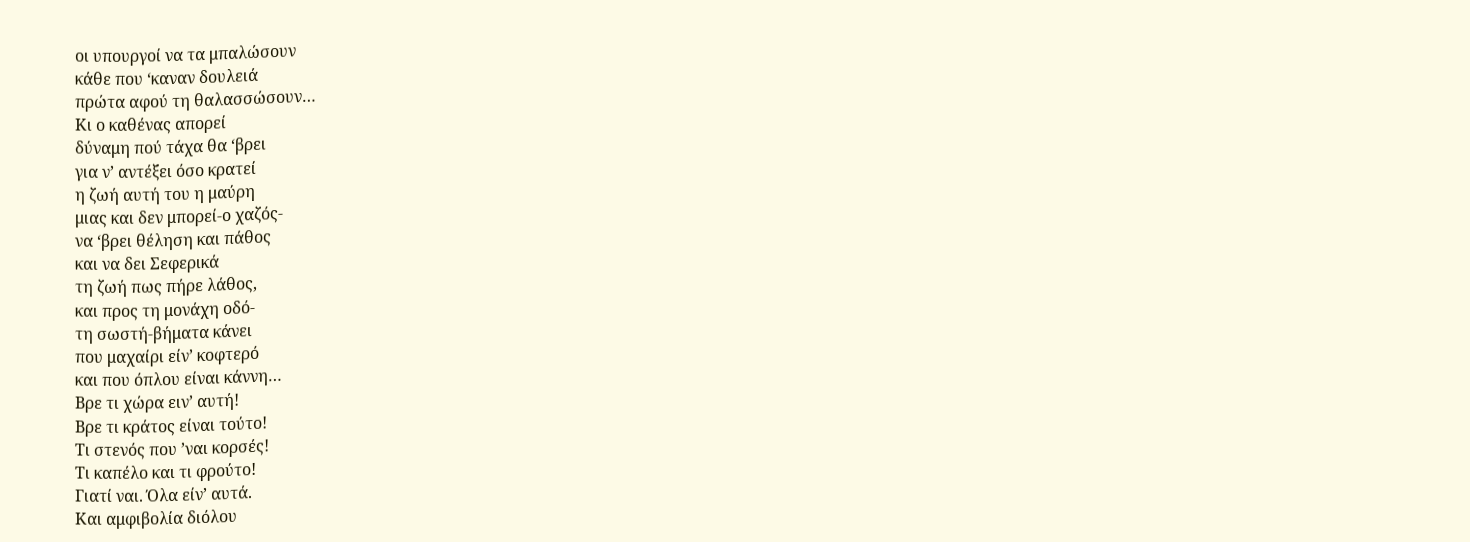οι υπουργοί να τα μπαλώσουν
κάθε που ‘καναν δουλειά
πρώτα αφού τη θαλασσώσουν…
Κι ο καθένας απορεί
δύναμη πού τάχα θα ‘βρει
για ν’ αντέξει όσο κρατεί
η ζωή αυτή του η μαύρη
μιας και δεν μπορεί-ο χαζός-
να ‘βρει θέληση και πάθος
και να δει Σεφερικά
τη ζωή πως πήρε λάθος,
και προς τη μονάχη οδό-
τη σωστή-βήματα κάνει
που μαχαίρι είν’ κοφτερό
και που όπλου είναι κάννη…
Βρε τι χώρα ειν’ αυτή!
Βρε τι κράτος είναι τούτο!
Τι στενός που ’ναι κορσές!
Τι καπέλο και τι φρούτο!
Γιατί ναι. Όλα είν’ αυτά.
Και αμφιβολία διόλου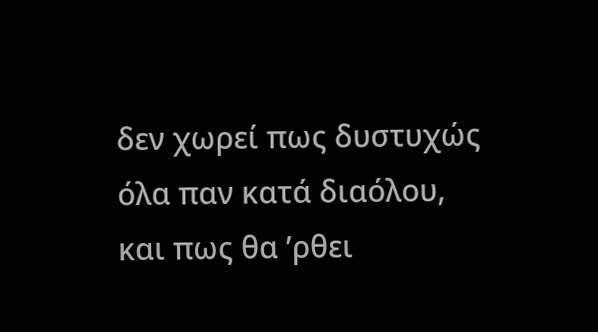δεν χωρεί πως δυστυχώς
όλα παν κατά διαόλου,
και πως θα ’ρθει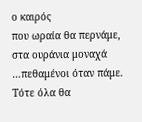ο καιρός
που ωραία θα περνάμε,
στα ουράνια μοναχά
…πεθαμένοι όταν πάμε.
Τότε όλα θα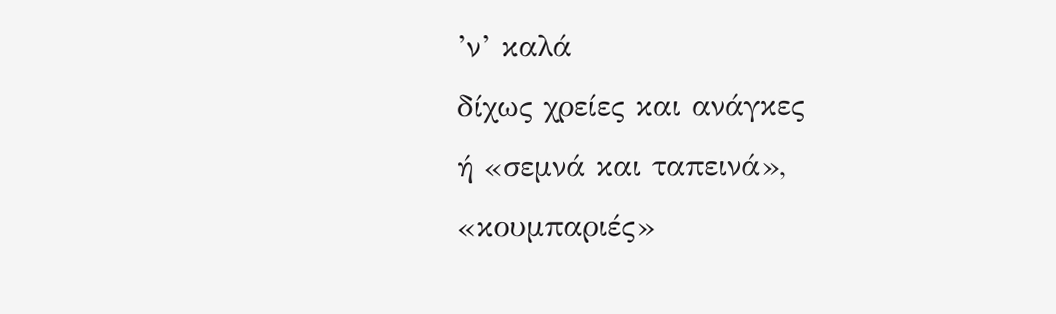’ν’ καλά
δίχως χρείες και ανάγκες
ή «σεμνά και ταπεινά»,
«κουμπαριές»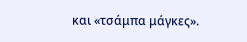και «τσάμπα μάγκες».